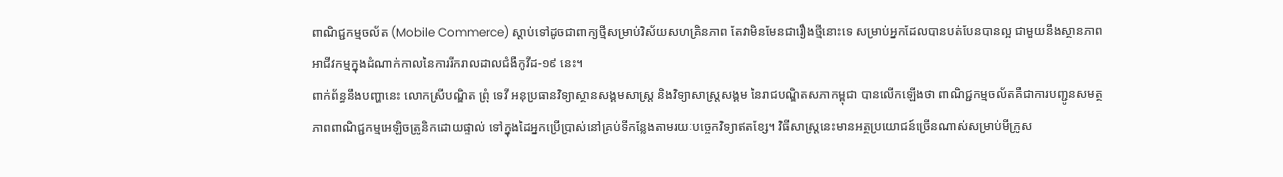ពាណិជ្ជកម្មចល័ត (Mobile Commerce) ស្តាប់ទៅដូចជាពាក្យថ្មីសម្រាប់វិស័យសហគ្រិនភាព តែវាមិនមែនជារឿងថ្មីនោះទេ សម្រាប់អ្នកដែលបានបត់បែនបានល្អ ជាមួយនឹងស្ថានភាពអាជីវកម្មក្នុងដំណាក់កាលនៃការរីករាលដាលជំងឺកូវីដ-១៩ នេះ។
ពាក់ព័ន្ធនឹងបញ្ហានេះ លោកស្រីបណ្ឌិត ព្រុំ ទេវី អនុប្រធានវិទ្យាស្ថានសង្គមសាស្ត្រ និងវិទ្យាសាស្ត្រសង្គម នៃរាជបណ្ឌិតសភាកម្ពុជា បានលើកឡើងថា ពាណិជ្ជកម្មចល័តគឺជាការបញ្ជូនសមត្ថភាពពាណិជ្ជកម្មអេឡិចត្រូនិកដោយផ្ទាល់ ទៅក្នុងដៃអ្នកប្រើប្រាស់នៅគ្រប់ទីកន្លែងតាមរយៈបច្ចេកវិទ្យាឥតខ្សែ។ វិធីសាស្ត្រនេះមានអត្ថប្រយោជន៍ច្រើនណាស់សម្រាប់មីក្រូស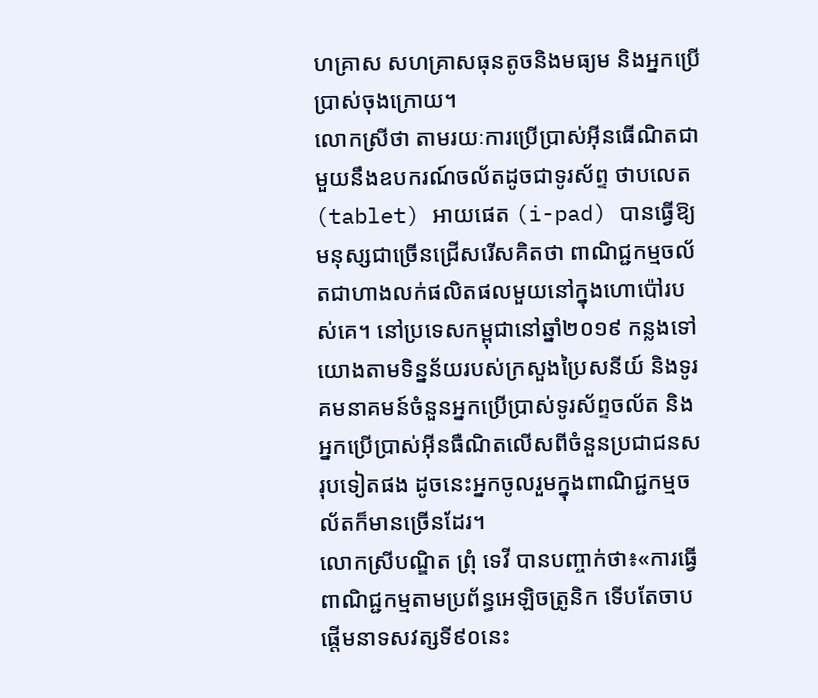ហគ្រាស សហគ្រាសធុនតូចនិងមធ្យម និងអ្នកប្រើប្រាស់ចុងក្រោយ។
លោកស្រីថា តាមរយៈការប្រើប្រាស់អ៊ីនធើណិតជាមួយនឹងឧបករណ៍ចល័តដូចជាទូរស័ព្ទ ថាបលេត (tablet) អាយផេត (i-pad) បានធ្វើឱ្យមនុស្សជាច្រើនជ្រើសរើសគិតថា ពាណិជ្ជកម្មចល័តជាហាងលក់ផលិតផលមួយនៅក្នុងហោប៉ៅរបស់គេ។ នៅប្រទេសកម្ពុជានៅឆ្នាំ២០១៩ កន្លងទៅ យោងតាមទិន្នន័យរបស់ក្រសួងប្រៃសនីយ៍ និងទូរគមនាគមន៍ចំនួនអ្នកប្រើប្រាស់ទូរស័ព្ទចល័ត និងអ្នកប្រើប្រាស់អ៊ីនធឺណិតលើសពីចំនួនប្រជាជនសរុបទៀតផង ដូចនេះអ្នកចូលរួមក្នុងពាណិជ្ជកម្មចល័តក៏មានច្រើនដែរ។
លោកស្រីបណ្ឌិត ព្រុំ ទេវី បានបញ្ចាក់ថា៖«ការធ្វើពាណិជ្ជកម្មតាមប្រព័ន្ធអេឡិចត្រូនិក ទើបតែចាបផ្តើមនាទសវត្សទី៩០នេះ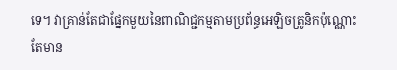ទេ។ វាគ្រាន់តែជាផ្នែកមួយនៃពាណិជ្ជកម្មតាមប្រព័ន្ធអេឡិចត្រូនិកប៉ុណ្ណោះ តែមាន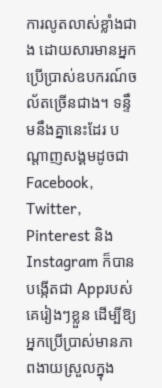ការលូតលាស់ខ្លាំងជាង ដោយសារមានអ្នកប្រើប្រាស់ឧបករណ៍ចល័តច្រើនជាង។ ទន្ទឹមនឹងគ្នានេះដែរ បណ្តាញសង្គមដូចជា Facebook, Twitter, Pinterest និង Instagram ក៏បានបង្កើតជា Appរបស់គេរៀងៗខ្លួន ដើម្បីឱ្យអ្នកប្រើប្រាស់មានភាពងាយស្រួលក្នុង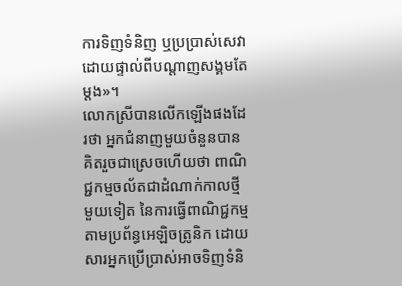ការទិញទំនិញ ឬប្រប្រាស់សេវាដោយផ្ទាល់ពីបណ្តាញសង្គមតែម្តង»។
លោកស្រីបានលើកឡើងផងដែរថា អ្នកជំនាញមួយចំនួនបានគិតរួចជាស្រេចហើយថា ពាណិជ្ជកម្មចល័តជាដំណាក់កាលថ្មីមួយទៀត នៃការធ្វើពាណិជ្ជកម្មតាមប្រព័ន្ធអេឡិចត្រូនិក ដោយសារអ្នកប្រើប្រាស់អាចទិញទំនិ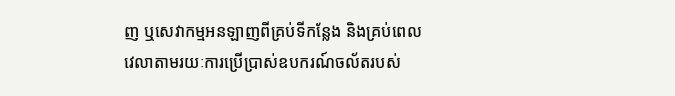ញ ឬសេវាកម្មអនឡាញពីគ្រប់ទីកន្លែង និងគ្រប់ពេលវេលាតាមរយៈការប្រើប្រាស់ឧបករណ៍ចល័តរបស់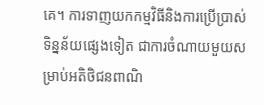គេ។ ការទាញយកកម្មវិធីនិងការប្រើប្រាស់ទិន្នន័យផ្សេងទៀត ជាការចំណាយមួយសម្រាប់អតិថិជនពាណិ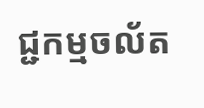ជ្ជកម្មចល័ត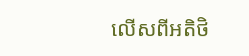លើសពីអតិថិ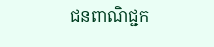ជនពាណិជ្ជក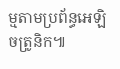ម្មតាមប្រព័ន្ធអេឡិចត្រូនិក៕